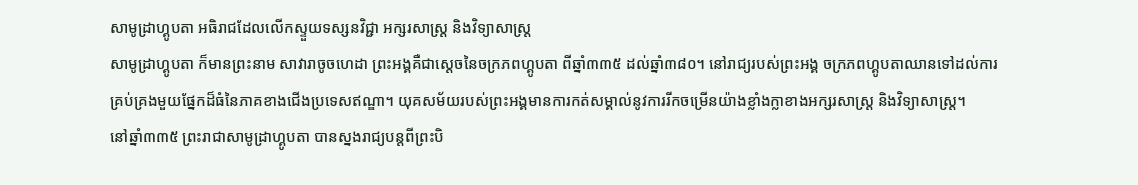សាមូដ្រាហ្គូបតា អធិរាជដែលលើកស្ទួយទស្សនវិជ្ជា អក្សរសាស្រ្ត និងវិទ្យាសាស្រ្ត
សាមូដ្រាហ្គូបតា ក៏មានព្រះនាម សាវារាចូចហេដា ព្រះអង្គគឺជាស្តេចនៃចក្រភពហ្គូបតា ពីឆ្នាំ៣៣៥ ដល់ឆ្នាំ៣៨០។ នៅរាជ្យរបស់ព្រះអង្គ ចក្រភពហ្គូបតាឈានទៅដល់ការគ្រប់គ្រងមួយផ្នែកដ៏ធំនៃភាគខាងជើងប្រទេសឥណ្ឌា។ យុគសម័យរបស់ព្រះអង្គមានការកត់សម្គាល់នូវការរីកចម្រើនយ៉ាងខ្លាំងក្លាខាងអក្សរសាស្រ្ត និងវិទ្យាសាស្រ្ត។
នៅឆ្នាំ៣៣៥ ព្រះរាជាសាមូដ្រាហ្គូបតា បានស្នងរាជ្យបន្តពីព្រះបិ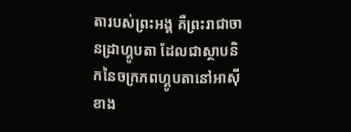តារបស់ព្រះអង្គ គឺព្រះរាជាចានដ្រាហ្គូបតា ដែលជាស្ថាបនិកនៃចក្រភពហ្គូបតានៅអាស៊ីខាង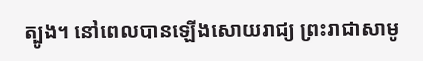ត្បូង។ នៅពេលបានឡើងសោយរាជ្យ ព្រះរាជាសាមូ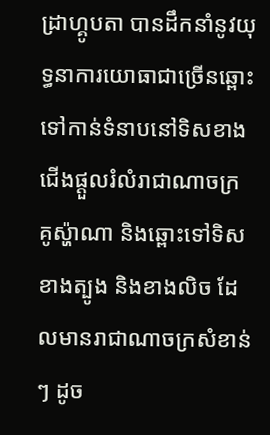ដ្រាហ្គូបតា បានដឹកនាំនូវយុទ្ធនាការយោធាជាច្រើនឆ្ពោះទៅកាន់ទំនាបនៅទិសខាងជើងផ្តួលរំលំរាជាណាចក្រ គូស្ហ៉ាណា និងឆ្ពោះទៅទិសខាងត្បូង និងខាងលិច ដែលមានរាជាណាចក្រសំខាន់ៗ ដូច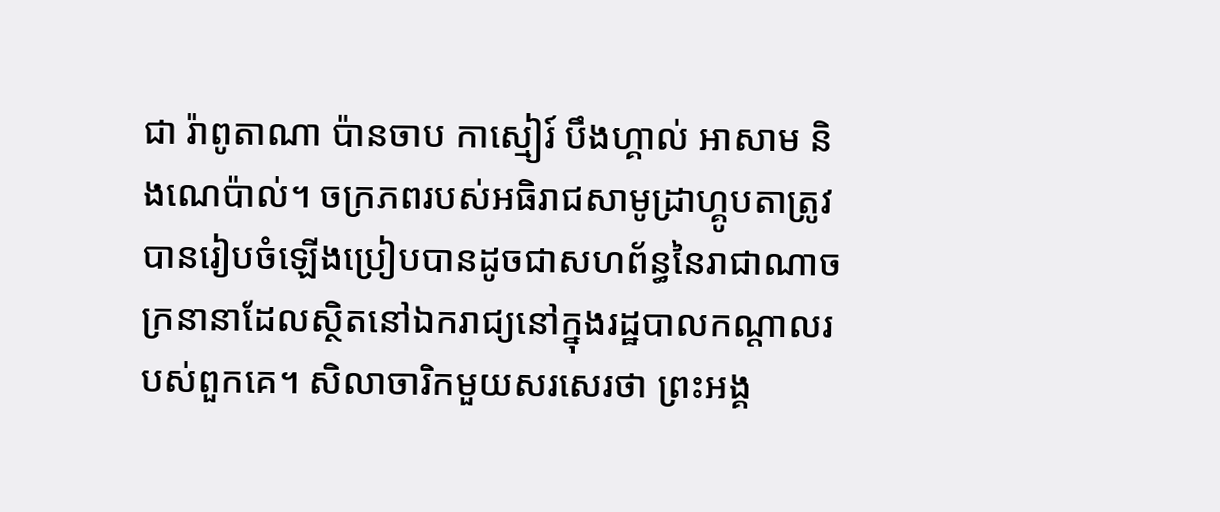ជា រ៉ាពូតាណា ប៉ានចាប កាស្មៀរ៍ បឹងហ្គាល់ អាសាម និងណេប៉ាល់។ ចក្រភពរបស់អធិរាជសាមូដ្រាហ្គូបតាត្រូវបានរៀបចំឡើងប្រៀបបានដូចជាសហព័ន្ធនៃរាជាណាចក្រនានាដែលស្ថិតនៅឯករាជ្យនៅក្នុងរដ្ឋបាលកណ្តាលរបស់ពួកគេ។ សិលាចារិកមួយសរសេរថា ព្រះអង្គ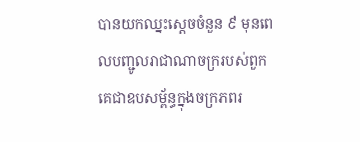បានយកឈ្នះស្តេចចំនួន ៩ មុនពេលបញ្ជូលរាជាណាចក្ររបស់ពួកគេជាឧបសម្ព័ន្ធក្នុងចក្រភពរ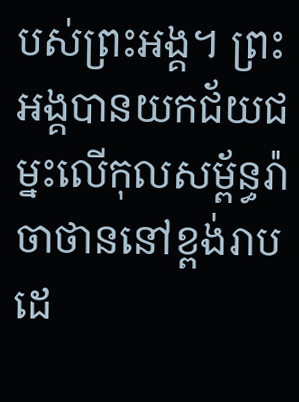បស់ព្រះអង្គ។ ព្រះអង្គបានយកជ័យជម្នះលើកុលសម្ព័ន្ធរ៉ាចាថាននៅខ្ពង់រាបដេ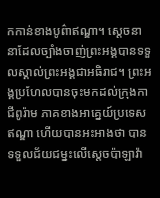កកាន់ខាងបូព៌ាឥណ្ឌា។ ស្តេចនានាដែលច្បាំងចាញ់ព្រះអង្គបានទទួលស្គាល់ព្រះអង្គជាអធិរាជ។ ព្រះអង្គប្រហែលបានចុះមកដល់ក្រុងកាជីពូរ៉ាម ភាគខាងអាគ្នេយ៍ប្រទេសឥណ្ឌា ហើយបានអះអាងថា បានទទួលជ័យជម្នះលើស្តេចប៉ាឡាវ៉ា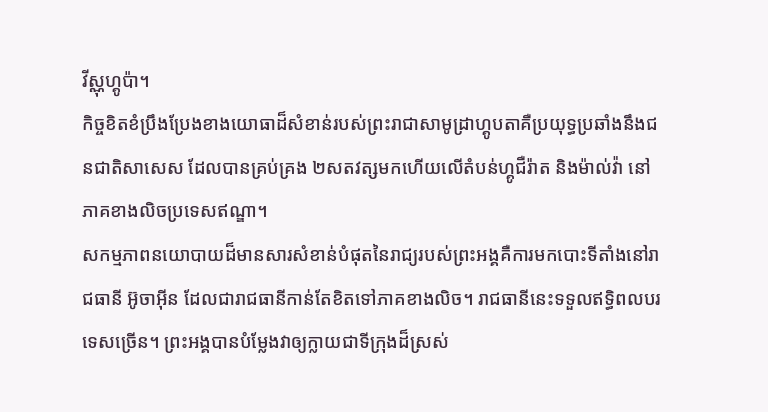វីស្ណុហ្គូប៉ា។
កិច្ចខិតខំប្រឹងប្រែងខាងយោធាដ៏សំខាន់របស់ព្រះរាជាសាមូដ្រាហ្គូបតាគឺប្រយុទ្ធប្រឆាំងនឹងជនជាតិសាសេស ដែលបានគ្រប់គ្រង ២សតវត្សមកហើយលើតំបន់ហ្គូជឺរ៉ាត និងម៉ាល់វ៉ា នៅភាគខាងលិចប្រទេសឥណ្ឌា។
សកម្មភាពនយោបាយដ៏មានសារសំខាន់បំផុតនៃរាជ្យរបស់ព្រះអង្គគឺការមកបោះទីតាំងនៅរាជធានី អ៊ូចាអ៊ីន ដែលជារាជធានីកាន់តែខិតទៅភាគខាងលិច។ រាជធានីនេះទទួលឥទ្ធិពលបរទេសច្រើន។ ព្រះអង្គបានបំម្លែងវាឲ្យក្លាយជាទីក្រុងដ៏ស្រស់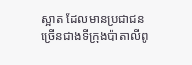ស្អាត ដែលមានប្រជាជនច្រើនជាងទីក្រុងប៉ាតាលីពូ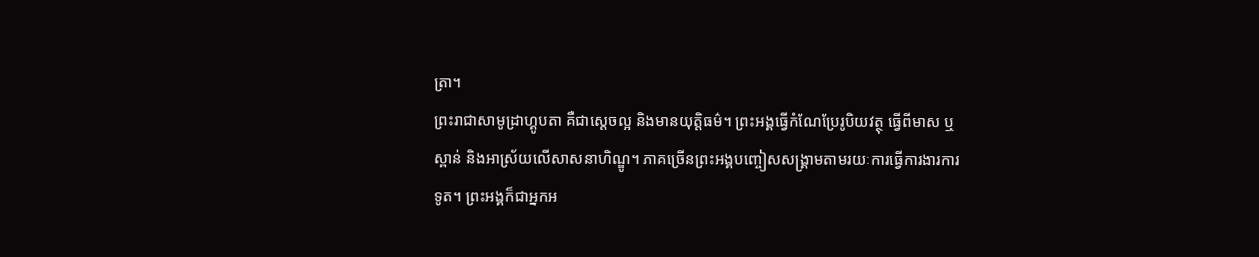ត្រា។
ព្រះរាជាសាមូដ្រាហ្គូបតា គឺជាស្តេចល្អ និងមានយុត្តិធម៌។ ព្រះអង្គធ្វើកំណែប្រែរូបិយវត្ថុ ធ្វើពីមាស ឬស្ពាន់ និងអាស្រ័យលើសាសនាហិណ្ឌូ។ ភាគច្រើនព្រះអង្គបញ្ចៀសសង្រ្គាមតាមរយៈការធ្វើការងារការទូត។ ព្រះអង្គក៏ជាអ្នកអ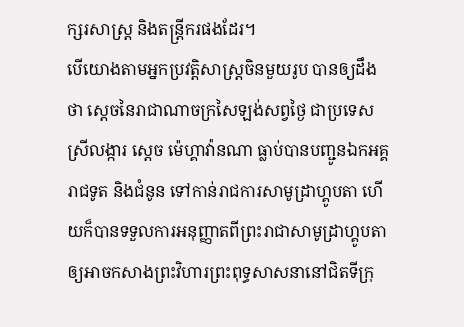ក្សរសាស្រ្ត និងតន្រ្តីករផងដែរ។
បើយោងតាមអ្នកប្រវត្តិសាស្រ្តចិនមួយរូប បានឲ្យដឹងថា ស្តេចនៃរាជាណាចក្រសៃឡង់សព្វថ្ងៃ ជាប្រទេសស្រីលង្ការ ស្តេច ម៉េហ្គាវ៉ានណា ធ្លាប់បានបញ្ជូនឯកអគ្គរាជទូត និងជំនូន ទៅកាន់រាជការសាមូដ្រាហ្គូបតា ហើយក៏បានទទួលការអនុញ្ញាតពីព្រះរាជាសាមូដ្រាហ្គូបតា ឲ្យអាចកសាងព្រះវិហារព្រះពុទ្ធសាសនានៅជិតទីក្រុ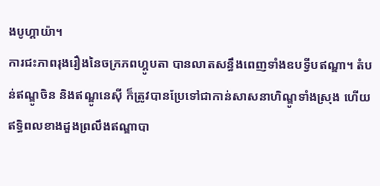ងបូហ្គាយ៉ា។
ការជះភាពរុងរឿងនៃចក្រភពហ្គូបតា បានលាតសន្ធឹងពេញទាំងឧបទ្វីបឥណ្ឌា។ តំបន់ឥណ្ឌូចិន និងឥណ្ឌូនេស៊ី ក៏ត្រូវបានប្រែទៅជាកាន់សាសនាហិណ្ឌូទាំងស្រុង ហើយឥទ្ធិពលខាងដួងព្រលឹងឥណ្ឌាបា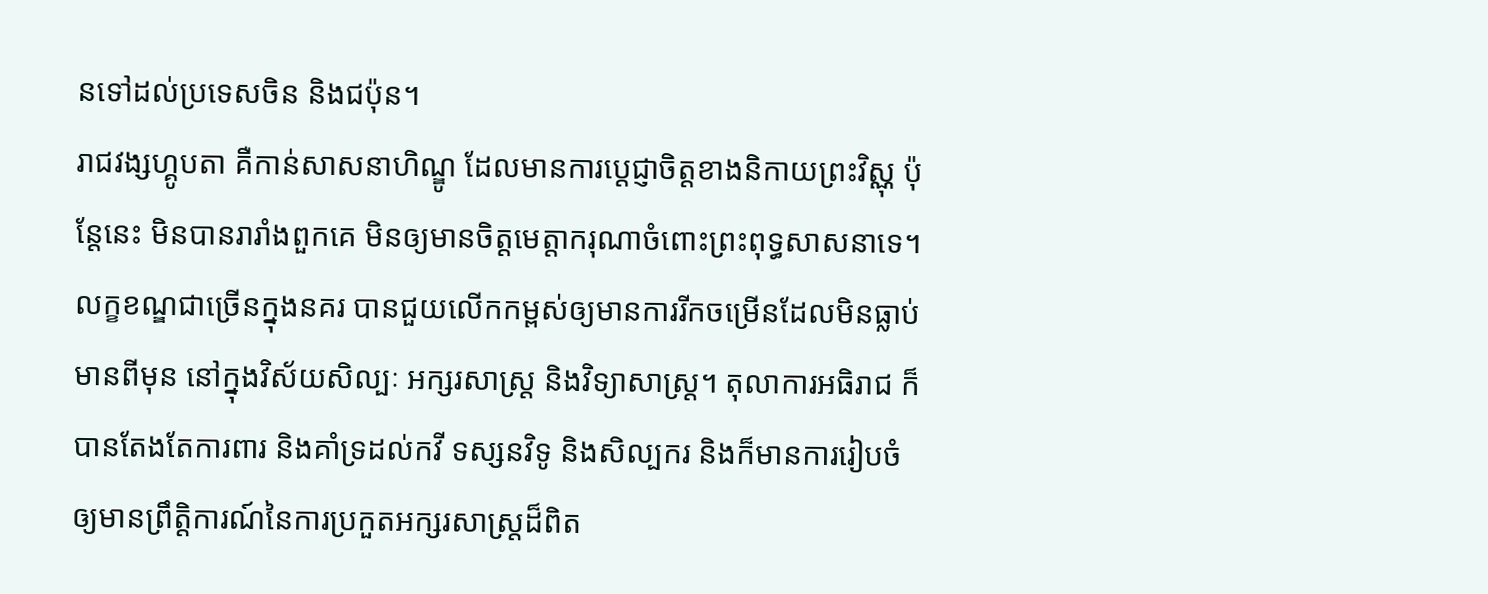នទៅដល់ប្រទេសចិន និងជប៉ុន។
រាជវង្សហ្គូបតា គឺកាន់សាសនាហិណ្ឌូ ដែលមានការប្តេជ្ញាចិត្តខាងនិកាយព្រះវិស្ណុ ប៉ុន្តែនេះ មិនបានរារាំងពួកគេ មិនឲ្យមានចិត្តមេត្តាករុណាចំពោះព្រះពុទ្ធសាសនាទេ។
លក្ខខណ្ឌជាច្រើនក្នុងនគរ បានជួយលើកកម្ពស់ឲ្យមានការរីកចម្រើនដែលមិនធ្លាប់មានពីមុន នៅក្នុងវិស័យសិល្បៈ អក្សរសាស្ត្រ និងវិទ្យាសាស្រ្ត។ តុលាការអធិរាជ ក៏បានតែងតែការពារ និងគាំទ្រដល់កវី ទស្សនវិទូ និងសិល្បករ និងក៏មានការរៀបចំឲ្យមានព្រឹត្តិការណ៍នៃការប្រកួតអក្សរសាស្ត្រដ៏ពិត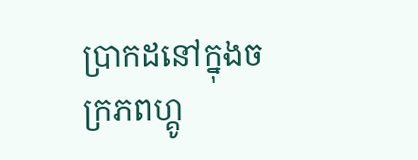ប្រាកដនៅក្នុងចក្រភពហ្គូ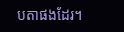បតាផងដែរ។